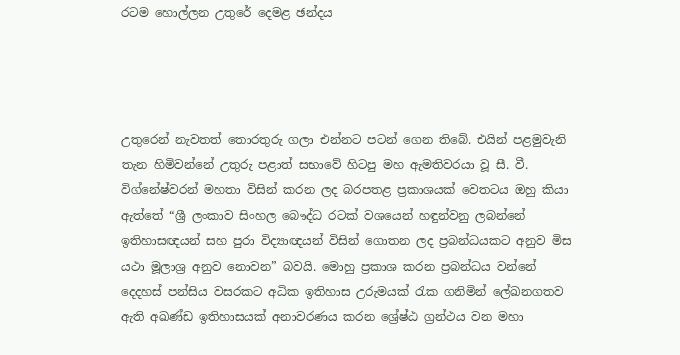රටම හොල්ලන උතුරේ දෙමළ ඡන්දය




උතුරෙන් නැවතත් තොරතුරු ගලා එන්නට පටන් ගෙන තිබේ. එයින් පළමුවැනි තැන හිමිවන්නේ උතුරු පළාත් සභාවේ හිටපු මහ ඇමතිවරයා වූ සී. වී. විග්නේෂ්වරන් මහතා විසින් කරන ලද බරපතළ ප්‍රකාශයක් වෙතටය ඔහු කියා ඇත්තේ “ශ්‍රී ලංකාව සිංහල බෞද්ධ රටක් වශයෙන් හඳුන්වනු ලබන්නේ ඉතිහාසඥයන් සහ පුරා විද්‍යාඥයන් විසින් ගොතන ලද ප්‍රබන්ධයකට අනුව මිස යථා මූලාශ්‍ර අනුව නොවන” බවයි. මොහු ප්‍රකාශ කරන ප්‍රබන්ධය වන්නේ දෙදහස් පන්සිය වසරකට අධික ඉතිහාස උරුමයක් රැක ගනිමින් ලේඛනගතව ඇති අඛණ්ඩ ඉතිහාසයක් අනාවරණය කරන ශ්‍රේෂ්ඨ ග්‍රන්ථය වන මහා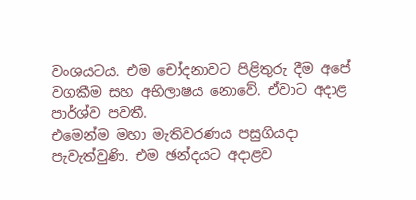වංශයටය. එම චෝදනාවට පිළිතුරු දීම අපේ වගකීම සහ අභිලාෂය නොවේ. ඒවාට අදාළ පාර්ශ්ව පවතී.
එමෙන්ම මහා මැතිවරණය පසුගියදා පැවැත්වුණි. එම ඡන්දයට අදාළව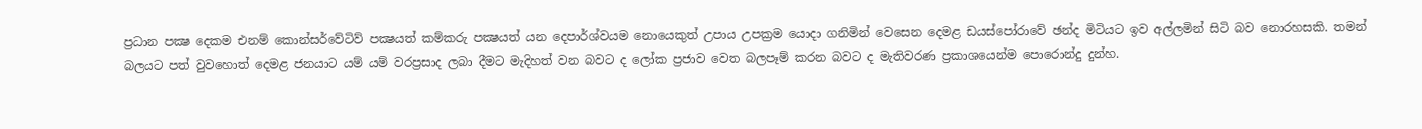ප්‍රධාන පක්‍ෂ දෙකම එනම් කොන්සර්වේටිව් පක්‍ෂයත් කම්කරු පක්‍ෂයත් යන දෙපාර්ශ්වයම නොයෙකුත් උපාය උපක්‍රම යොදා ගනිමින් වෙසෙන දෙමළ ඩයස්පෝරාවේ ඡන්ද මිටියට ඉව අල්ලමින් සිටි බව නොරහසකි. තමන් බලයට පත් වුවහොත් දෙමළ ජනයාට යම් යම් වරප්‍රසාද ලබා දීමට මැදිහත් වන බවට ද ලෝක ප්‍රජාව වෙත බලපෑම් කරන බවට ද මැතිවරණ ප්‍රකාශයෙන්ම පොරොන්දු දුන්හ.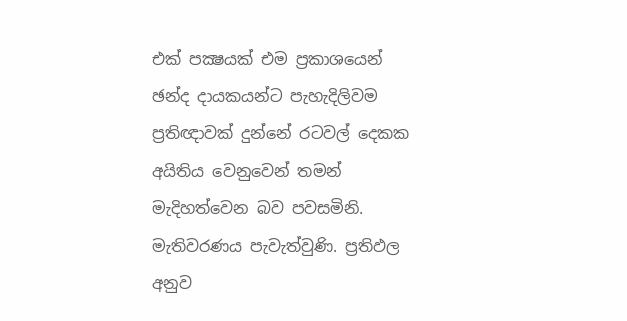එක් පක්‍ෂයක් එම ප්‍රකාශයෙන් ඡන්ද දායකයන්ට පැහැදිලිවම ප්‍රතිඥාවක් දුන්නේ රටවල් දෙකක අයිතිය වෙනුවෙන් තමන් මැදිහත්වෙන බව පවසමිනි. මැතිවරණය පැවැත්වුණි. ප්‍රතිඵල අනුව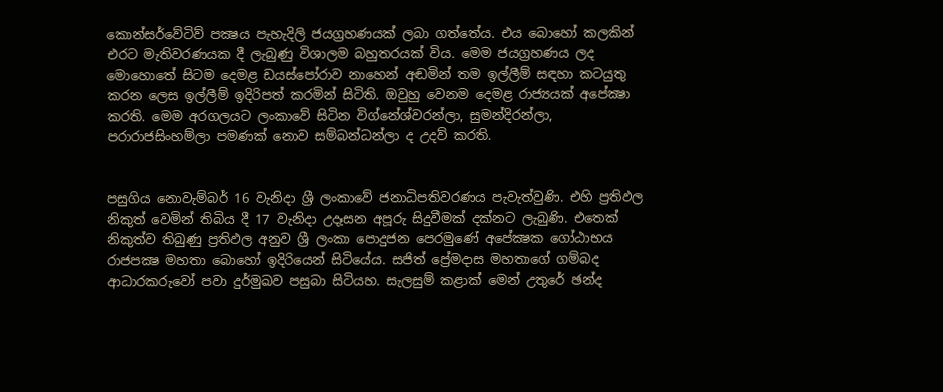කොන්සර්වේටිව් පක්‍ෂය පැහැදිලි ජයග්‍රහණයක් ලබා ගත්තේය. එය බොහෝ කලකින් එරට මැතිවරණයක දී ලැබුණු විශාලම බහුතරයක් විය. මෙම ජයග්‍රහණය ලද මොහොතේ සිටම දෙමළ ඩයස්පෝරාව නාහෙන් අඬමින් තම ඉල්ලීම් සඳහා කටයුතු කරන ලෙස ඉල්ලීම් ඉදිරිපත් කරමින් සිටිති. ඔවුහු වෙනම දෙමළ රාජ්‍යයක් අපේක්‍ෂා කරති. මෙම අරගලයට ලංකාවේ සිටින විග්නේශ්වරන්ලා, සුමන්දිරන්ලා, පරාරාජසිංහම්ලා පමණක් නොව සම්බන්ධන්ලා ද උදව් කරති.


පසුගිය නොවැම්බර් 16 වැනිදා ශ්‍රී ලංකාවේ ජනාධිපතිවරණය පැවැත්වුණි. එහි ප්‍රතිඵල නිකුත් වෙමින් තිබිය දී 17 වැනිදා උදෑසන අපූරු සිදුවීමක් දක්නට ලැබුණි. එතෙක් නිකුත්ව තිබුණු ප්‍රතිඵල අනුව ශ්‍රී ලංකා පොදුජන පෙරමුණේ අපේක්‍ෂක ගෝඨාභය රාජපක්‍ෂ මහතා බොහෝ ඉදිරියෙන් සිටියේය. සජිත් ප්‍රේමදාස මහතාගේ ගම්බද ආධාරකරුවෝ පවා දුර්මුඛව පසුබා සිටියහ. සැලසුම් කළාක් මෙන් උතුරේ ඡන්ද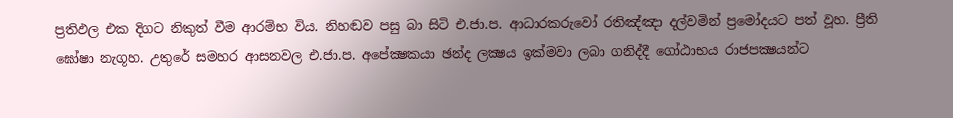ප්‍රතිඵල එක දිගට නිකුත් වීම ආරම්භ විය. නිහඬව පසු බා සිටි එ.ජා.ප. ආධාරකරුවෝ රතිඤ්ඤා දල්වමින් ප්‍රමෝදයට පත් වූහ. ප්‍රීති ඝෝෂා නැගූහ. උතුරේ සමහර ආසනවල එ.ජා.ප. අපේක්‍ෂකයා ඡන්ද ලක්‍ෂය ඉක්මවා ලබා ගනිද්දී ගෝඨාභය රාජපක්‍ෂයන්ට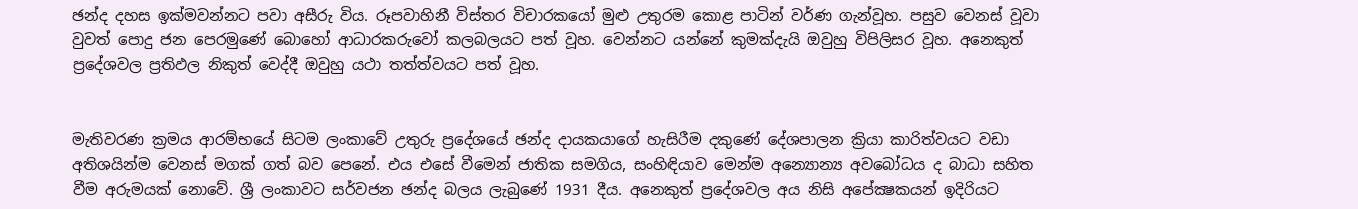ඡන්ද දහස ඉක්මවන්නට පවා අසීරු විය. රූපවාහිනී විස්තර විචාරකයෝ මුළු උතුරම කොළ පාටින් වර්ණ ගැන්වූහ. පසුව වෙනස් වූවා වුවත් පොදු ජන පෙරමුණේ බොහෝ ආධාරකරුවෝ කලබලයට පත් වූහ. වෙන්නට යන්නේ කුමක්දැයි ඔවුහු විපිලිසර වූහ. අනෙකුත් ප්‍රදේශවල ප්‍රතිඵල නිකුත් වෙද්දී ඔවුහු යථා තත්ත්වයට පත් වූහ.


මැතිවරණ ක්‍රමය ආරම්භයේ සිටම ලංකාවේ උතුරු ප්‍රදේශයේ ඡන්ද දායකයාගේ හැසිරීම දකුණේ දේශපාලන ක්‍රියා කාරිත්වයට වඩා අතිශයින්ම වෙනස් මගක් ගත් බව පෙනේ. එය එසේ වීමෙන් ජාතික සමගිය, සංහිඳියාව මෙන්ම අන්‍යොන්‍ය අවබෝධය ද බාධා සහිත වීම අරුමයක් නොවේ. ශ්‍රී ලංකාවට සර්වජන ඡන්ද බලය ලැබුණේ 1931 දීය. අනෙකුත් ප්‍රදේශවල අය නිසි අපේක්‍ෂකයන් ඉදිරියට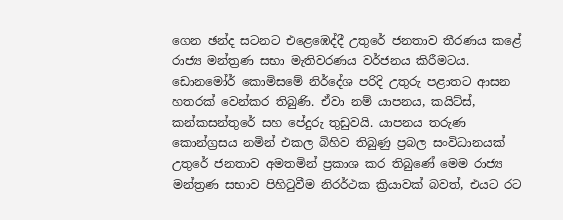ගෙන ඡන්ද සටනට එළෙඹෙද්දී උතුරේ ජනතාව තීරණය කළේ රාජ්‍ය මන්ත්‍රණ සභා මැතිවරණය වර්ජනය කිරීමටය. ඩොනමෝර් කොමිසමේ නිර්දේශ පරිදි උතුරු පළාතට ආසන හතරක් වෙන්කර තිබුණි. ඒවා නම් යාපනය, කයිට්ස්, කන්කසන්තුරේ සහ පේදුරු තුඩුවයි. යාපනය තරුණ කොන්ග්‍රසය නමින් එකල බිහිව තිබුණු ප්‍රබල සංවිධානයක් උතුරේ ජනතාව අමතමින් ප්‍රකාශ කර තිබුණේ මෙම රාජ්‍ය මන්ත්‍රණ සභාව පිහිටුවීම නිරර්ථක ක්‍රියාවක් බවත්, එයට රට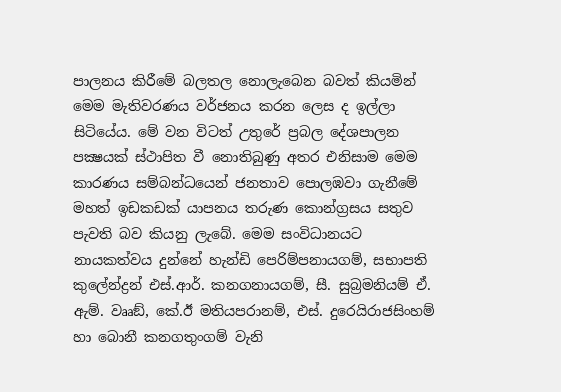පාලනය කිරීමේ බලතල නොලැබෙන බවත් කියමින් මෙම මැතිවරණය වර්ජනය කරන ලෙස ද ඉල්ලා සිටියේය. මේ වන විටත් උතුරේ ප්‍රබල දේශපාලන පක්‍ෂයක් ස්ථාපිත වී නොතිබුණු අතර එනිසාම මෙම කාරණය සම්බන්ධයෙන් ජනතාව පොලඹවා ගැනීමේ මහත් ඉඩකඩක් යාපනය තරුණ කොන්ග්‍රසය සතුව පැවති බව කියනු ලැබේ. මෙම සංවිධානයට නායකත්වය දුන්නේ හැන්ඩි පෙරිම්පනායගම්, සභාපති කුලේන්ද්‍රන් එස්.ආර්. කනගනායගම්, සී. සුබ්‍රමනියම් ඒ. ඇම්. වෲඞ්, කේ.ඊ මතියපරානම්, එස්. දුරෙයිරාජසිංහම් හා බොනී කනගතුංගම් වැනි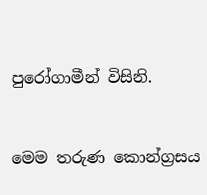පුරෝගාමීන් විසිනි.


මෙම තරුණ කොන්ග්‍රසය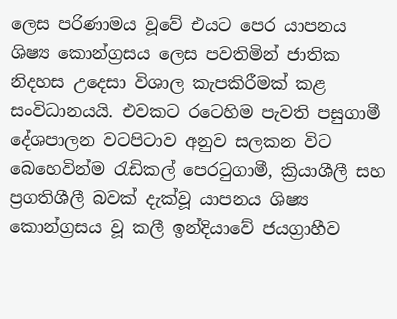ලෙස පරිණාමය වූවේ එයට පෙර යාපනය ශිෂ්‍ය කොන්ග්‍රසය ලෙස පවතිමින් ජාතික නිදහස උදෙසා විශාල කැපකිරීමක් කළ සංවිධානයයි. එවකට රටෙහිම පැවති පසුගාමී දේශපාලන වටපිටාව අනුව සලකන විට බෙහෙවින්ම රැඩිකල් පෙරටුගාමී, ක්‍රියාශීලී සහ ප්‍රගතිශීලී බවක් දැක්වූ යාපනය ශිෂ්‍ය කොන්ග්‍රසය වූ කලී ඉන්දියාවේ ජයග්‍රාහීව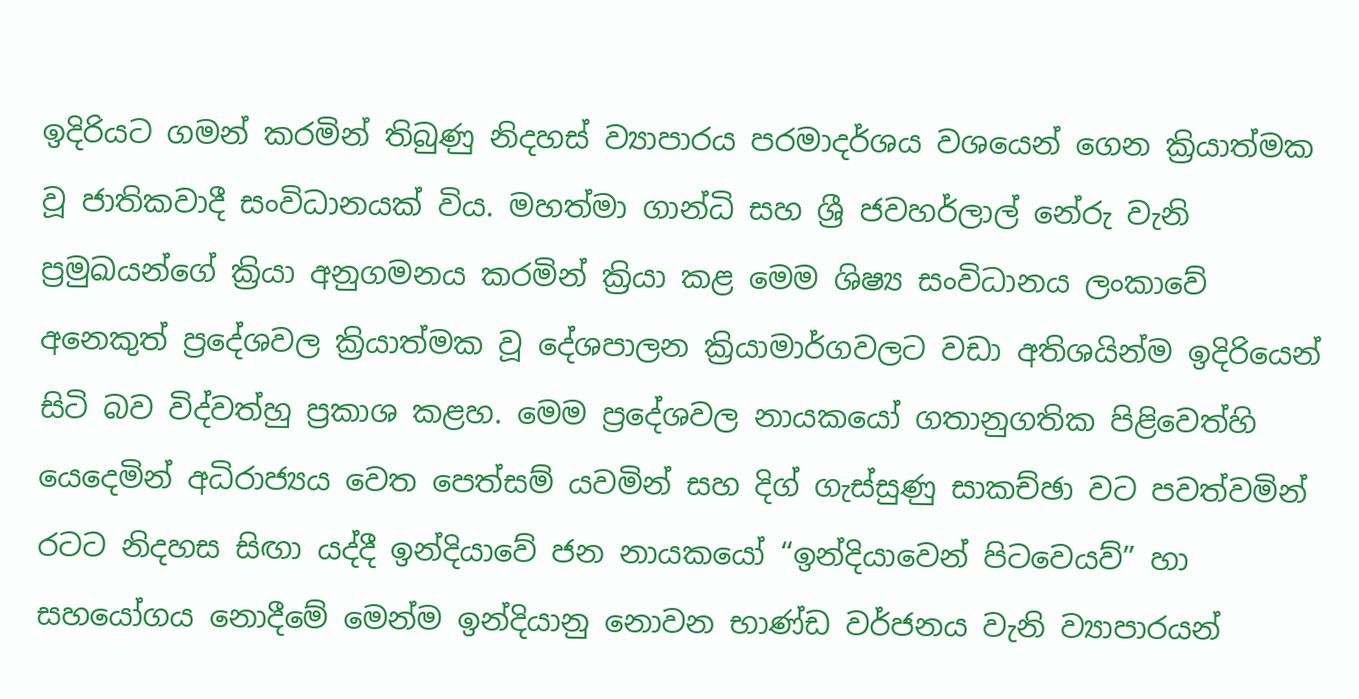ඉදිරියට ගමන් කරමින් තිබුණු නිදහස් ව්‍යාපාරය පරමාදර්ශය වශයෙන් ගෙන ක්‍රියාත්මක වූ ජාතිකවාදී සංවිධානයක් විය. මහත්මා ගාන්ධි සහ ශ්‍රී ජවහර්ලාල් නේරු වැනි ප්‍රමුඛයන්ගේ ක්‍රියා අනුගමනය කරමින් ක්‍රියා කළ මෙම ශිෂ්‍ය සංවිධානය ලංකාවේ අනෙකුත් ප්‍රදේශවල ක්‍රියාත්මක වූ දේශපාලන ක්‍රියාමාර්ගවලට වඩා අතිශයින්ම ඉදිරියෙන් සිටි බව විද්වත්හු ප්‍රකාශ කළහ. මෙම ප්‍රදේශවල නායකයෝ ගතානුගතික පිළිවෙත්හි යෙදෙමින් අධිරාජ්‍යය වෙත පෙත්සම් යවමින් සහ දිග් ගැස්සුණු සාකච්ඡා වට පවත්වමින් රටට නිදහස සිඟා යද්දී ඉන්දියාවේ ජන නායකයෝ “ඉන්දියාවෙන් පිටවෙයව්” හා සහයෝගය නොදීමේ මෙන්ම ඉන්දියානු නොවන භාණ්ඩ වර්ජනය වැනි ව්‍යාපාරයන්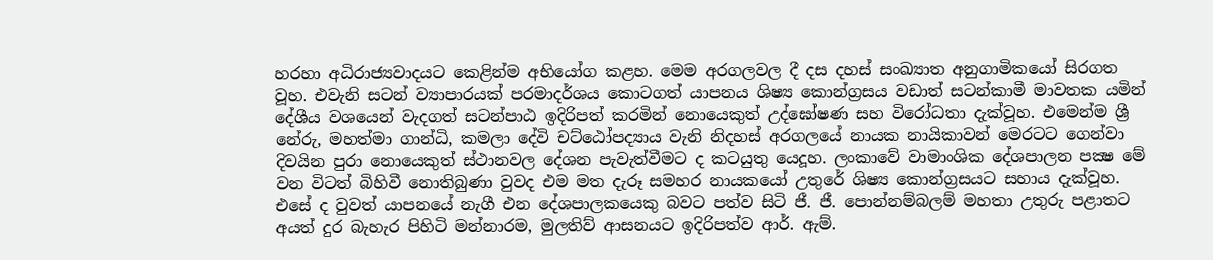හරහා අධිරාජ්‍යවාදයට කෙළින්ම අභියෝග කළහ. මෙම අරගලවල දී දස දහස් සංඛ්‍යාත අනුගාමිකයෝ සිරගත වූහ. එවැනි සටන් ව්‍යාපාරයක් පරමාදර්ශය කොටගත් යාපනය ශිෂ්‍ය කොන්ග්‍රසය වඩාත් සටන්කාමී මාවතක යමින් දේශීය වශයෙන් වැදගත් සටන්පාඨ ඉදිරිපත් කරමින් නොයෙකුත් උද්ඝෝෂණ සහ විරෝධතා දැක්වූහ. එමෙන්ම ශ්‍රී නේරු, මහත්මා ගාන්ධි, කමලා දේවි චට්ඨෝපද්‍යාය වැනි නිදහස් අරගලයේ නායක නායිකාවන් මෙරටට ගෙන්වා දිවයින පුරා නොයෙකුත් ස්ථානවල දේශන පැවැත්වීමට ද කටයුතු යෙදූහ. ලංකාවේ වාමාංශික දේශපාලන පක්‍ෂ මේ වන විටත් බිහිවී නොතිබුණා වුවද එම මත දැරූ සමහර නායකයෝ උතුරේ ශිෂ්‍ය කොන්ග්‍රසයට සහාය දැක්වූහ. එසේ ද වුවත් යාපනයේ නැගී එන දේශපාලකයෙකු බවට පත්ව සිටි ජී. ජී. පොන්නම්බලම් මහතා උතුරු පළාතට අයත් දුර බැහැර පිහිටි මන්නාරම, මුලතිව් ආසනයට ඉදිරිපත්ව ආර්. ඇම්.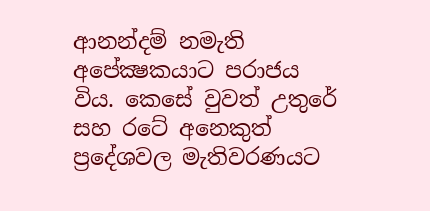ආනන්දම් නමැති අපේක්‍ෂකයාට පරාජය විය. කෙසේ වුවත් උතුරේ සහ රටේ අනෙකුත් ප්‍රදේශවල මැතිවරණයට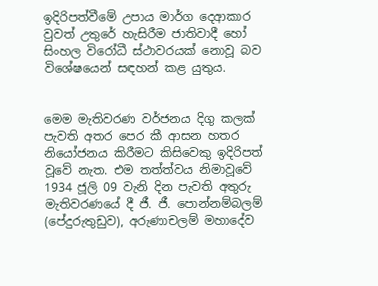ඉදිරිපත්වීමේ උපාය මාර්ග දෙආකාර වුවත් උතුරේ හැසිරීම ජාතිවාදී හෝ සිංහල විරෝධී ස්ථාවරයක් නොවූ බව විශේෂයෙන් සඳහන් කළ යුතුය.


මෙම මැතිවරණ වර්ජනය දිගු කලක් පැවති අතර පෙර කී ආසන හතර නියෝජනය කිරීමට කිසිවෙකු ඉදිරිපත් වූවේ නැත. එම තත්ත්වය නිමාවූවේ 1934 ජූලි 09 වැනි දින පැවති අතුරු මැතිවරණයේ දී ජී. ජී. පොන්නම්බලම් (පේදුරුතුඩුව), අරුණාචලම් මහාදේව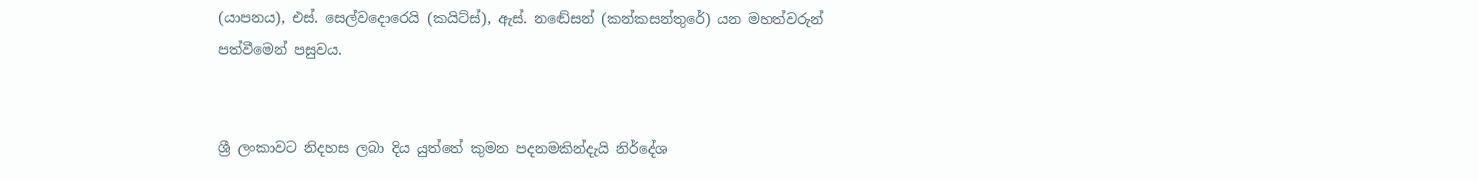(යාපනය), එස්. සෙල්වදොරෙයි (කයිට්ස්), ඇස්. නඬේසන් (කන්කසන්තුරේ) යන මහත්වරුන් පත්වීමෙන් පසුවය.


ශ්‍රී ලංකාවට නිදහස ලබා දිය යුත්තේ කුමන පදනමකින්දැයි නිර්දේශ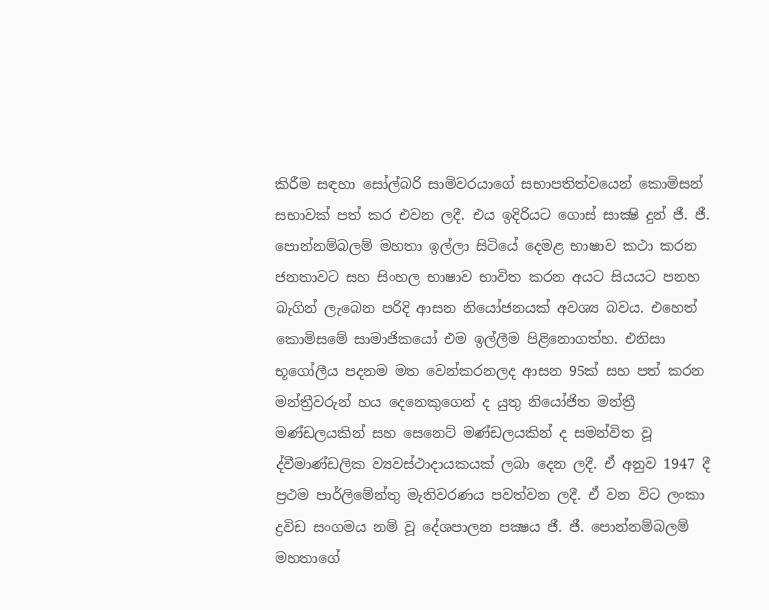කිරීම සඳහා සෝල්බරි සාමිවරයාගේ සභාපතිත්වයෙන් කොමිසන් සභාවක් පත් කර එවන ලදී. එය ඉදිරියට ගොස් සාක්‍ෂි දුන් ජී. ජී. පොන්නම්බලම් මහතා ඉල්ලා සිටියේ දෙමළ භාෂාව කථා කරන ජනතාවට සහ සිංහල භාෂාව භාවිත කරන අයට සියයට පනහ බැගින් ලැබෙන පරිදි ආසන නියෝජනයක් අවශ්‍ය බවය. එහෙත් කොමිසමේ සාමාජිකයෝ එම ඉල්ලීම පිළිනොගත්හ. එනිසා භූගෝලීය පදනම මත වෙන්කරනලද ආසන 95ක් සහ පත් කරන මන්ත්‍රීවරුන් හය දෙනෙකුගෙන් ද යුතු නියෝජිත මන්ත්‍රී මණ්ඩලයකින් සහ සෙනෙට් මණ්ඩලයකින් ද සමන්විත වූ ද්වීමාණ්ඩලික ව්‍යවස්ථාදායකයක් ලබා දෙන ලදී. ඒ අනුව 1947 දී ප්‍රථම පාර්ලිමේන්තු මැතිවරණය පවත්වන ලදී. ඒ වන විට ලංකා ද්‍රවිඩ සංගමය නම් වූ දේශපාලන පක්‍ෂය ජී. ජී. පොන්නම්බලම් මහතාගේ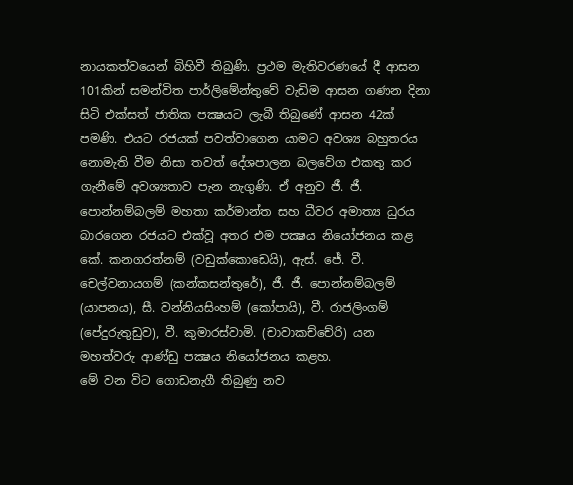නායකත්වයෙන් බිහිවී තිබුණි. ප්‍රථම මැතිවරණයේ දී ආසන 101කින් සමන්විත පාර්ලිමේන්තුවේ වැඩිම ආසන ගණන දිනා සිටි එක්සත් ජාතික පක්‍ෂයට ලැබී තිබුණේ ආසන 42ක් පමණි. එයට රජයක් පවත්වාගෙන යාමට අවශ්‍ය බහුතරය නොමැති වීම නිසා තවත් දේශපාලන බලවේග එකතු කර ගැනීමේ අවශ්‍යතාව පැන නැගුණි. ඒ අනුව ජී. ජී. පොන්නම්බලම් මහතා කර්මාන්ත සහ ධීවර අමාත්‍ය ධුරය බාරගෙන රජයට එක්වූ අතර එම පක්‍ෂය නියෝජනය කළ කේ. කනගරත්නම් (වඩුක්කොඩෙයි), ඇස්. ජේ. වී. චෙල්වනායගම් (කන්කසන්තුරේ), ජී. ජී. පොන්නම්බලම් (යාපනය), සී. වන්නියසිංහම් (කෝපායි), වී. රාජලිංගම් (පේදුරුතුඩුව), වී. කුමාරස්වාමි. (චාවාකච්චේරි) යන මහත්වරු ආණ්ඩු පක්‍ෂය නියෝජනය කළහ.
මේ වන විට ගොඩනැගී තිබුණු නව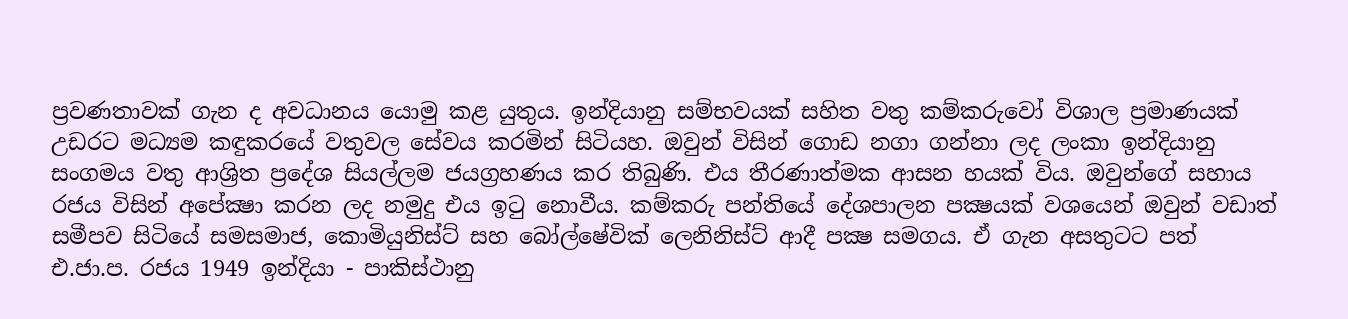ප්‍රවණතාවක් ගැන ද අවධානය යොමු කළ යුතුය. ඉන්දියානු සම්භවයක් සහිත වතු කම්කරුවෝ විශාල ප්‍රමාණයක් උඩරට මධ්‍යම කඳුකරයේ වතුවල සේවය කරමින් සිටියහ. ඔවුන් විසින් ගොඩ නගා ගන්නා ලද ලංකා ඉන්දියානු සංගමය වතු ආශ්‍රිත ප්‍රදේශ සියල්ලම ජයග්‍රහණය කර තිබුණි. එය තීරණාත්මක ආසන හයක් විය. ඔවුන්ගේ සහාය රජය විසින් අපේක්‍ෂා කරන ලද නමුදු එය ඉටු නොවීය. කම්කරු පන්තියේ දේශපාලන පක්‍ෂයක් වශයෙන් ඔවුන් වඩාත් සමීපව සිටියේ සමසමාජ, කොමියුනිස්ට් සහ බෝල්ෂේවික් ලෙනිනිස්ට් ආදී පක්‍ෂ සමගය. ඒ ගැන අසතුටට පත් එ.ජා.ප. රජය 1949 ඉන්දියා - පාකිස්ථානු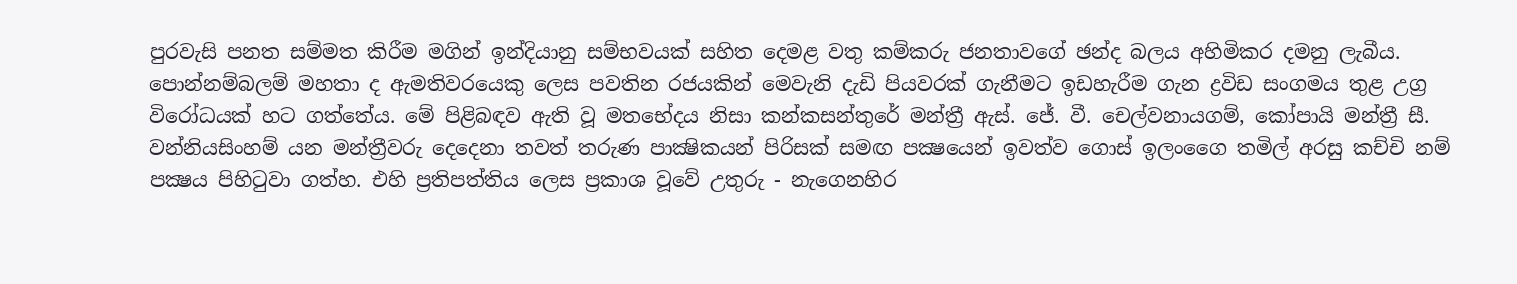පුරවැසි පනත සම්මත කිරීම මගින් ඉන්දියානු සම්භවයක් සහිත දෙමළ වතු කම්කරු ජනතාවගේ ඡන්ද බලය අහිමිකර දමනු ලැබීය. පොන්නම්බලම් මහතා ද ඇමතිවරයෙකු ලෙස පවතින රජයකින් මෙවැනි දැඩි පියවරක් ගැනීමට ඉඩහැරීම ගැන ද්‍රවිඩ සංගමය තුළ උග්‍ර විරෝධයක් හට ගත්තේය. මේ පිළිබඳව ඇති වූ මතභේදය නිසා කන්කසන්තුරේ මන්ත්‍රී ඇස්. ජේ. වී. චෙල්වනායගම්, කෝපායි මන්ත්‍රී සී. වන්නියසිංහම් යන මන්ත්‍රීවරු දෙදෙනා තවත් තරුණ පාක්‍ෂිකයන් පිරිසක් සමඟ පක්‍ෂයෙන් ඉවත්ව ගොස් ඉලංගෛ තමිල් අරසු කච්චි නම් පක්‍ෂය පිහිටුවා ගත්හ. එහි ප්‍රතිපත්තිය ලෙස ප්‍රකාශ වූවේ උතුරු - නැගෙනහිර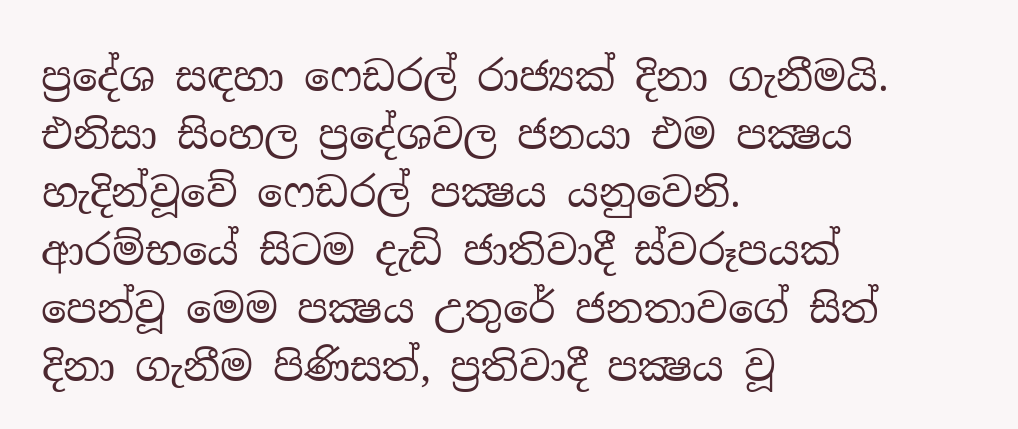ප්‍රදේශ සඳහා ෆෙඩරල් රාජ්‍යක් දිනා ගැනීමයි. එනිසා සිංහල ප්‍රදේශවල ජනයා එම පක්‍ෂය හැදින්වූවේ ෆෙඩරල් පක්‍ෂය යනුවෙනි.
ආරම්භයේ සිටම දැඩි ජාතිවාදී ස්වරූපයක් පෙන්වූ මෙම පක්‍ෂය උතුරේ ජනතාවගේ සිත් දිනා ගැනීම පිණිසත්, ප්‍රතිවාදී පක්‍ෂය වූ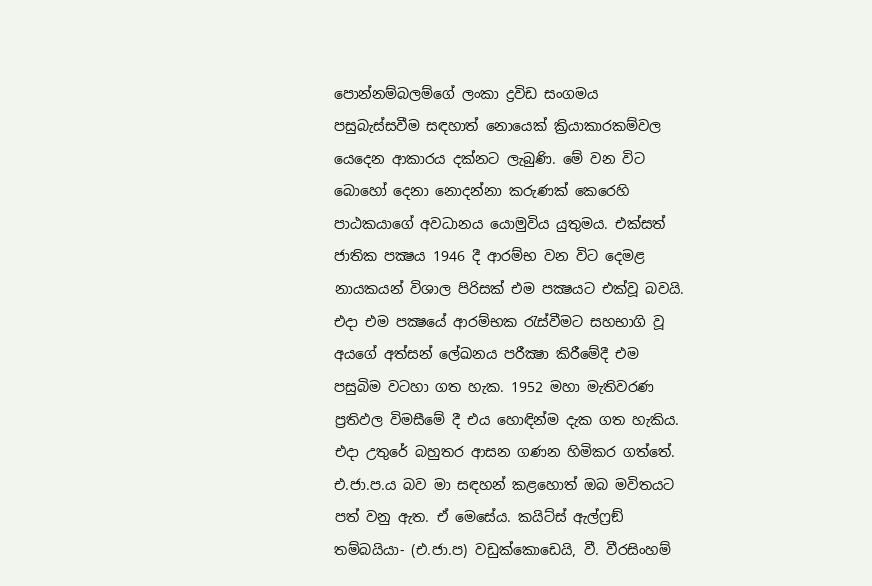පොන්නම්බලම්ගේ ලංකා ද්‍රවිඩ සංගමය පසුබැස්සවීම සඳහාත් නොයෙක් ක්‍රියාකාරකම්වල යෙදෙන ආකාරය දක්නට ලැබුණි. මේ වන විට බොහෝ දෙනා නොදන්නා කරුණක් කෙරෙහි පාඨකයාගේ අවධානය යොමුවිය යුතුමය. එක්සත් ජාතික පක්‍ෂය 1946 දී ආරම්භ වන විට දෙමළ නායකයන් විශාල පිරිසක් එම පක්‍ෂයට එක්වූ බවයි. එදා එම පක්‍ෂයේ ආරම්භක රැස්වීමට සහභාගි වූ අයගේ අත්සන් ලේඛනය පරීක්‍ෂා කිරීමේදී එම පසුබිම වටහා ගත හැක. 1952 මහා මැතිවරණ ප්‍රතිඵල විමසීමේ දී එය හොඳින්ම දැක ගත හැකිය. එදා උතුරේ බහුතර ආසන ගණන හිමිකර ගත්තේ. එ.ජා.ප.ය බව මා සඳහන් කළහොත් ඔබ මවිතයට පත් වනු ඇත. ඒ මෙසේය. කයිට්ස් ඇල්ෆ්‍රඞ් තම්බයියා- (එ.ජා.ප) වඩුක්කොඩෙයි, වී. වීරසිංහම්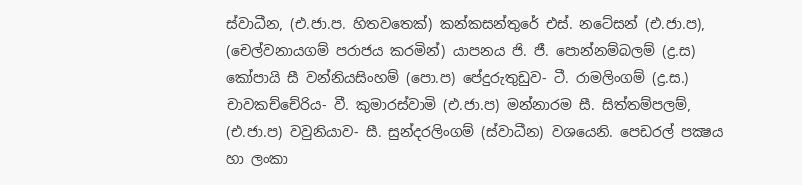ස්වාධීන, (එ.ජා.ප. හිතවතෙක්) කන්කසන්තුරේ එස්. නටේසන් (එ.ජා.ප), (චෙල්වනායගම් පරාජය කරමින්) යාපනය ජි. ජී. පොන්නම්බලම් (ද්‍ර.ස) කෝපායි සී වන්නියසිංහම් (පො.ප) පේදුරුතුඩුව- ටී. රාමලිංගම් (ද්‍ර.ස.) චාවකච්චේරිය- වී. කුමාරස්වාමි (එ.ජා.ප) මන්නාරම සී. සිත්තම්පලම්, (එ.ජා.ප) වවුනියාව- සී. සුන්දරලිංගම් (ස්වාධීන) වශයෙනි. පෙඩරල් පක්‍ෂය හා ලංකා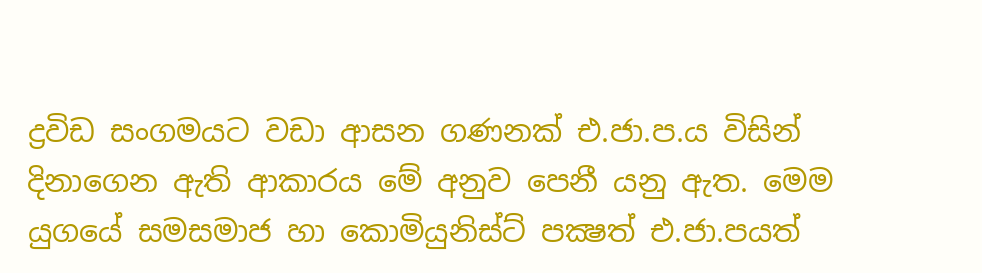ද්‍රවිඩ සංගමයට වඩා ආසන ගණනක් එ.ජා.ප.ය විසින් දිනාගෙන ඇති ආකාරය මේ අනුව පෙනී යනු ඇත. මෙම යුගයේ සමසමාජ හා කොමියුනිස්ට් පක්‍ෂත් එ.ජා.පයත්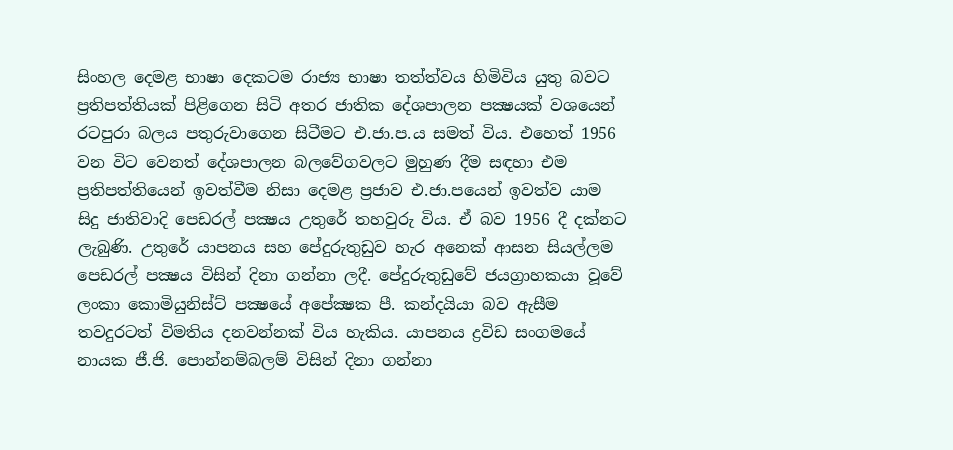සිංහල දෙමළ භාෂා දෙකටම රාජ්‍ය භාෂා තත්ත්වය හිමිවිය යුතු බවට ප්‍රතිපත්තියක් පිළිගෙන සිටි අතර ජාතික දේශපාලන පක්‍ෂයක් වශයෙන් රටපුරා බලය පතුරුවාගෙන සිටීමට එ.ජා.ප.ය සමත් විය. එහෙත් 1956 වන විට වෙනත් දේශපාලන බලවේගවලට මුහුණ දීම සඳහා එම ප්‍රතිපත්තියෙන් ඉවත්වීම නිසා දෙමළ ප්‍රජාව එ.ජා.පයෙන් ඉවත්ව යාම සිදු ජාතිවාදි පෙඩරල් පක්‍ෂය උතුරේ තහවුරු විය. ඒ බව 1956 දී දක්නට ලැබුණි. උතුරේ යාපනය සහ පේදුරුතුඩුව හැර අනෙක් ආසන සියල්ලම පෙඩරල් පක්‍ෂය විසින් දිනා ගන්නා ලදී. පේදුරුතුඩුවේ ජයග්‍රාහකයා වූවේ ලංකා කොමියුනිස්ට් පක්‍ෂයේ අපේක්‍ෂක පී. කන්දයියා බව ඇසීම තවදුරටත් විමතිය දනවන්නක් විය හැකිය. යාපනය ද්‍රවිඩ සංගමයේ නායක ජී.ජි. පොන්නම්බලම් විසින් දිනා ගන්නා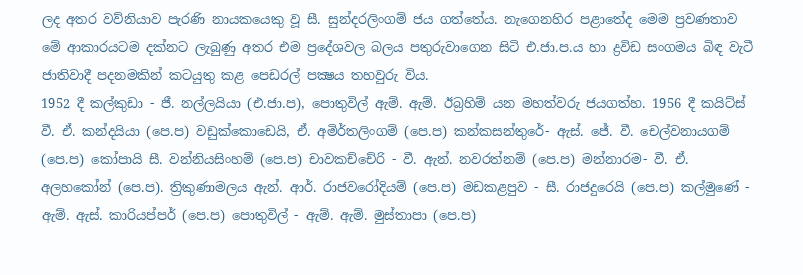ලද අතර වව්නියාව පැරණි නායකයෙකු වූ සී. සුන්දරලිංගම් ජය ගත්තේය. නැගෙනහිර පළාතේද මෙම ප්‍රවණතාව මේ ආකාරයටම දක්නට ලැබුණු අතර එම ප්‍රදේශවල බලය පතුරුවාගෙන සිටි එ.ජා.ප.ය හා ද්‍රවිඩ සංගමය බිඳ වැටී ජාතිවාදී පදනමකින් කටයුතු කළ පෙඩරල් පක්‍ෂය තහවුරු විය.
1952 දී කල්කුඩා - ජී. නල්ලයියා (එ.ජා.ප), පොතුවිල් ඇම්. ඇම්. ඊබ්‍රහිම් යන මහත්වරු ජයගත්හ. 1956 දී කයිට්ස් වී. ඒ. කන්දයියා (පෙ.ප) වඩුක්කොඩෙයි, ඒ. අමිර්තලිංගම් (පෙ.ප) කන්කසන්තුරේ- ඇස්. ජේ. වී. චෙල්වනායගම් (පෙ.ප) කෝපායි සී. වන්නියසිංහම් (පෙ.ප) චාවකච්චේරි - වී. ඇන්. නවරත්නම් (පෙ.ප) මන්නාරම- වී. ඒ. අලහකෝන් (පෙ.ප). ත්‍රිකුණාමලය ඇන්. ආර්. රාජවරෝදියම් (පෙ.ප) මඩකළපුව - සී. රාජදුරෙයි (පෙ.ප) කල්මුණේ - ඇම්. ඇස්. කාරියප්පර් (පෙ.ප) පොතුවිල් - ඇම්. ඇම්. මුස්තාපා (පෙ.ප)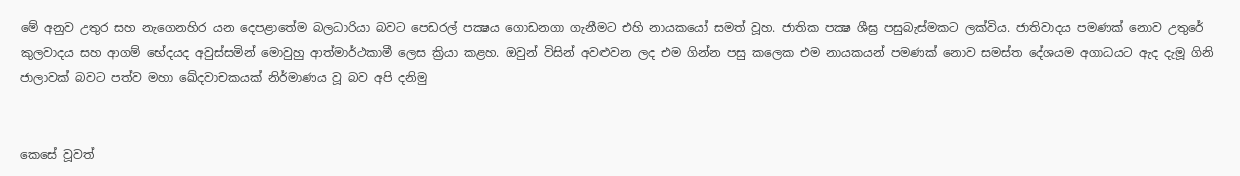මේ අනුව උතුර සහ නැගෙනහිර යන දෙපළාතේම බලධාරියා බවට පෙඩරල් පක්‍ෂය ගොඩනගා ගැනීමට එහි නායකයෝ සමත් වූහ. ජාතික පක්‍ෂ ශීඝ්‍ර පසුබැස්මකට ලක්විය. ජාතිවාදය පමණක් නොව උතුරේ කුලවාදය සහ ආගම් භේදයද අවුස්සමින් මොවුහු ආත්මාර්ථකාමී ලෙස ක්‍රියා කළහ. ඔවුන් විසින් අවළුවන ලද එම ගින්න පසු කලෙක එම නායකයන් පමණක් නොව සමස්ත දේශයම අගාධයට ඇද දැමූ ගිනි ජාලාවක් බවට පත්ව මහා ඛේදවාචකයක් නිර්මාණය වූ බව අපි දනිමු


කෙසේ වූවත්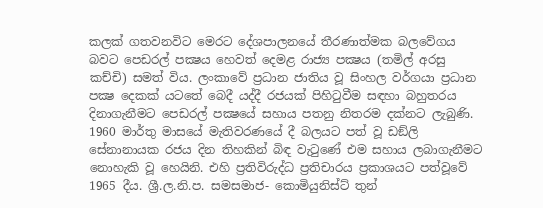කලක් ගතවනවිට මෙරට දේශපාලනයේ තීරණාත්මක බලවේගය බවට පෙඩරල් පක්‍ෂය හෙවත් දෙමළ රාජ්‍ය පක්‍ෂය (තමිල් අරසු කච්චි) සමත් විය. ලංකාවේ ප්‍රධාන ජාතිය වූ සිංහල වර්ගයා ප්‍රධාන පක්‍ෂ දෙකක් යටතේ බෙදී යද්දී රජයක් පිහිටුවීම සඳහා බහුතරය දිනාගැනීමට පෙඩරල් පක්‍ෂයේ සහාය පතනු නිතරම දක්නට ලැබුණි. 1960 මාර්තු මාසයේ මැතිවරණයේ දී බලයට පත් වූ ඩඞ්ලි සේනානායක රජය දින තිහකින් බිඳ වැටුණේ එම සහාය ලබාගැනීමට නොහැකි වූ හෙයිනි. එහි ප්‍රතිවිරුද්ධ ප්‍රතිචාරය ප්‍රකාශයට පත්වූවේ 1965 දීය. ශ්‍රී.ල.නි.ප. සමසමාජ- කොමියුනිස්ට් තුන්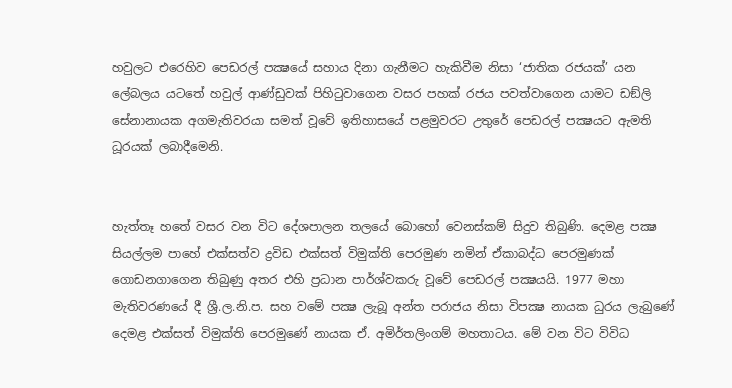හවුලට එරෙහිව පෙඩරල් පක්‍ෂයේ සහාය දිනා ගැනීමට හැකිවීම නිසා ‘ජාතික රජයක්’ යන ලේබලය යටතේ හවුල් ආණ්ඩුවක් පිහිටුවාගෙන වසර පහක් රජය පවත්වාගෙන යාමට ඩඞ්ලි සේනානායක අගමැතිවරයා සමත් වූවේ ඉතිහාසයේ පළමුවරට උතුරේ පෙඩරල් පක්‍ෂයට ඇමති ධූරයක් ලබාදීමෙනි.


හැත්තෑ හතේ වසර වන විට දේශපාලන තලයේ බොහෝ වෙනස්කම් සිදුව තිබුණි. දෙමළ පක්‍ෂ සියල්ලම පාහේ එක්සත්ව ද්‍රවිඩ එක්සත් විමුක්ති පෙරමුණ නමින් ඒකාබද්ධ පෙරමුණක් ගොඩනගාගෙන තිබුණු අතර එහි ප්‍රධාන පාර්ශ්වකරු වූවේ පෙඩරල් පක්‍ෂයයි. 1977 මහා මැතිවරණයේ දී ශ්‍රී.ල.නි.ප. සහ වමේ පක්‍ෂ ලැබූ අන්ත පරාජය නිසා විපක්‍ෂ නායක ධුරය ලැබුණේ දෙමළ එක්සත් විමුක්ති පෙරමුණේ නායක ඒ. අමිර්තලිංගම් මහතාටය. මේ වන විට විවිධ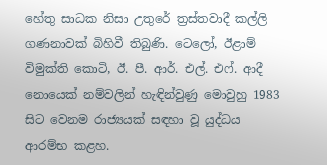හේතු සාධක නිසා උතුරේ ත්‍රස්තවාදී කල්ලි ගණනාවක් බිහිවී තිබුණි. ටෙලෝ, ඊළාම් විමුක්ති කොටි, ඊ. පී. ආර්. එල්. එෆ්. ආදී නොයෙක් නම්වලින් හැඳින්වුණු මොවුහු 1983 සිට වෙනම රාජ්‍යයක් සඳහා වූ යුද්ධය ආරම්භ කළහ.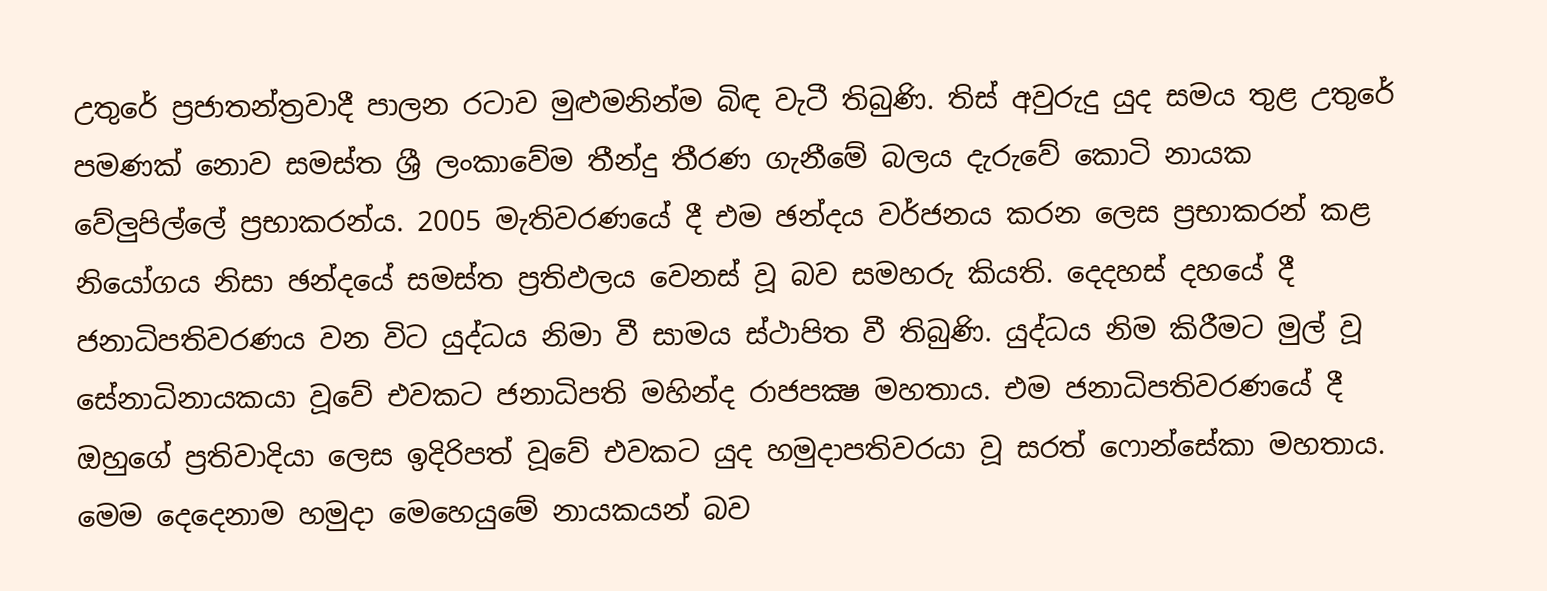උතුරේ ප්‍රජාතන්ත්‍රවාදී පාලන රටාව මුළුමනින්ම බිඳ වැටී තිබුණි. තිස් අවුරුදු යුද සමය තුළ උතුරේ පමණක් නොව සමස්ත ශ්‍රී ලංකාවේම තීන්දු තීරණ ගැනීමේ බලය දැරුවේ කොටි නායක වේලුපිල්ලේ ප්‍රභාකරන්ය. 2005 මැතිවරණයේ දී එම ඡන්දය වර්ජනය කරන ලෙස ප්‍රභාකරන් කළ නියෝගය නිසා ඡන්දයේ සමස්ත ප්‍රතිඵලය වෙනස් වූ බව සමහරු කියති. දෙදහස් දහයේ දී ජනාධිපතිවරණය වන විට යුද්ධය නිමා වී සාමය ස්ථාපිත වී තිබුණි. යුද්ධය නිම කිරීමට මුල් වූ සේනාධිනායකයා වූවේ එවකට ජනාධිපති මහින්ද රාජපක්‍ෂ මහතාය. එම ජනාධිපතිවරණයේ දී ඔහුගේ ප්‍රතිවාදියා ලෙස ඉදිරිපත් වූවේ එවකට යුද හමුදාපතිවරයා වූ සරත් ෆොන්සේකා මහතාය. මෙම දෙදෙනාම හමුදා මෙහෙයුමේ නායකයන් බව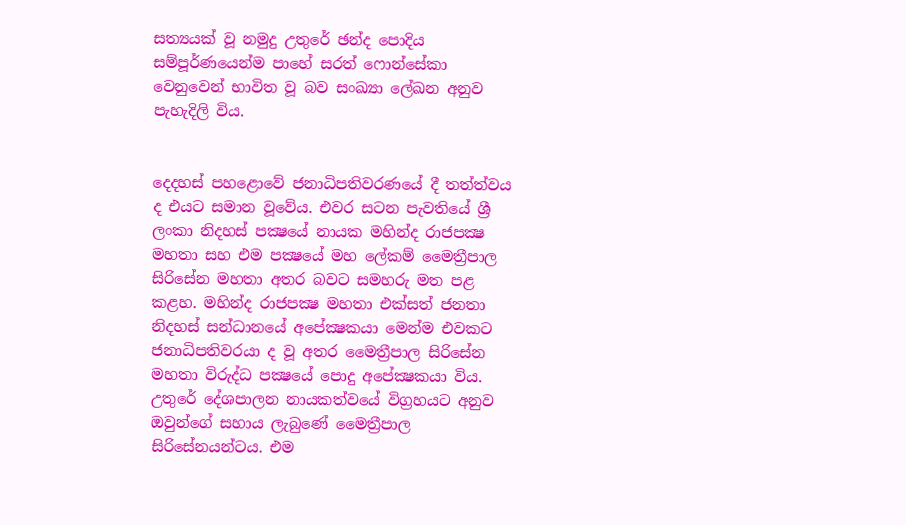සත්‍යයක් වූ නමුදු උතුරේ ඡන්ද පොදිය සම්පූර්ණයෙන්ම පාහේ සරත් ෆොන්සේකා වෙනුවෙන් භාවිත වූ බව සංඛ්‍යා ලේඛන අනුව පැහැදිලි විය.


දෙදහස් පහළොවේ ජනාධිපතිවරණයේ දී තත්ත්වය ද එයට සමාන වූවේය. එවර සටන පැවතියේ ශ්‍රී ලංකා නිදහස් පක්‍ෂයේ නායක මහින්ද රාජපක්‍ෂ මහතා සහ එම පක්‍ෂයේ මහ ලේකම් මෛත්‍රීපාල සිරිසේන මහතා අතර බවට සමහරු මත පළ කළහ. මහින්ද රාජපක්‍ෂ මහතා එක්සත් ජනතා නිදහස් සන්ධානයේ අපේක්‍ෂකයා මෙන්ම එවකට ජනාධිපතිවරයා ද වූ අතර මෛත්‍රීපාල සිරිසේන මහතා විරුද්ධ පක්‍ෂයේ පොදු අපේක්‍ෂකයා විය. උතුරේ දේශපාලන නායකත්වයේ විග්‍රහයට අනුව ඔවුන්ගේ සහාය ලැබුණේ මෛත්‍රීපාල සිරිසේනයන්ටය. එම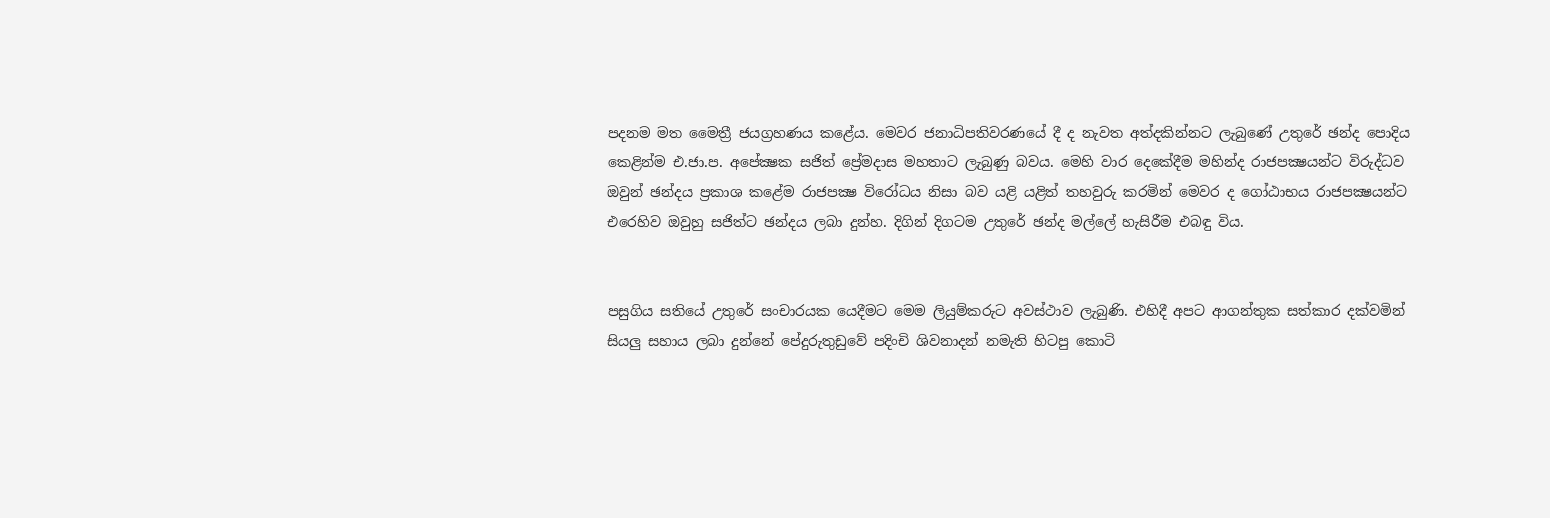පදනම මත මෛත්‍රී ජයග්‍රහණය කළේය. මෙවර ජනාධිපතිවරණයේ දී ද නැවත අත්දකින්නට ලැබුණේ උතුරේ ඡන්ද පොදිය කෙළින්ම එ.ජා.ප. අපේක්‍ෂක සජිත් ප්‍රේමදාස මහතාට ලැබුණු බවය. මෙහි වාර දෙකේදීම මහින්ද රාජපක්‍ෂයන්ට විරුද්ධව ඔවුන් ඡන්දය ප්‍රකාශ කළේම රාජපක්‍ෂ විරෝධය නිසා බව යළි යළිත් තහවුරු කරමින් මෙවර ද ගෝඨාභය රාජපක්‍ෂයන්ට එරෙහිව ඔවුහු සජිත්ට ඡන්දය ලබා දුන්හ. දිගින් දිගටම උතුරේ ඡන්ද මල්ලේ හැසිරීම එබඳු විය.


පසුගිය සතියේ උතුරේ සංචාරයක යෙදීමට මෙම ලියුම්කරුට අවස්ථාව ලැබුණි. එහිදී අපට ආගන්තුක සත්කාර දක්වමින් සියලු සහාය ලබා දුන්නේ පේදුරුතුඩුවේ පදිංචි ශිවනාදන් නමැති හිටපු කොටි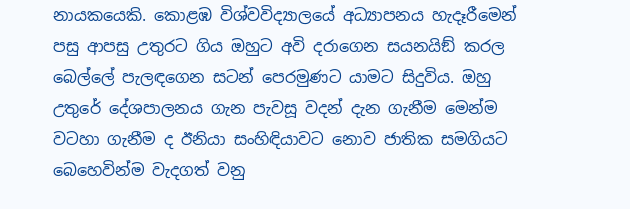නායකයෙකි. කොළඹ විශ්වවිද්‍යාලයේ අධ්‍යාපනය හැදෑරීමෙන් පසු ආපසු උතුරට ගිය ඔහුට අවි දරාගෙන සයනයිඞ් කරල බෙල්ලේ පැලඳගෙන සටන් පෙරමුණට යාමට සිදුවිය. ඔහු උතුරේ දේශපාලනය ගැන පැවසූ වදන් දැන ගැනීම මෙන්ම වටහා ගැනීම ද ඊනියා සංහිඳියාවට නොව ජාතික සමගියට බෙහෙවින්ම වැදගත් වනු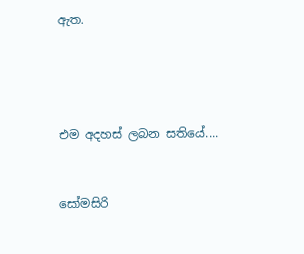ඇත.




එම අදහස් ලබන සතියේ....


සෝමසිරි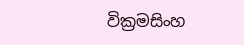වික්‍රමසිංහ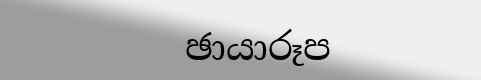ඡායාරූප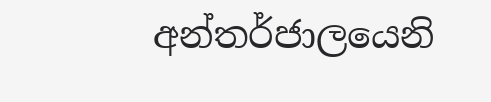අන්තර්ජාලයෙනි